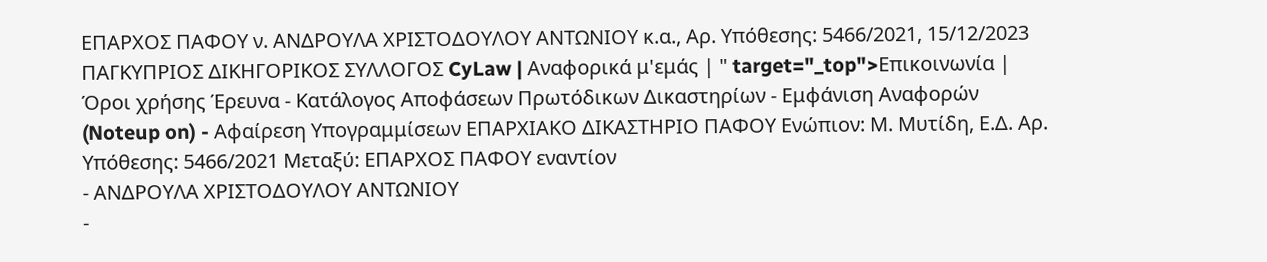ΕΠΑΡΧΟΣ ΠΑΦΟΥ ν. ΑΝΔΡΟΥΛΑ ΧΡΙΣΤΟΔΟΥΛΟΥ ΑΝΤΩΝΙΟΥ κ.α., Αρ. Υπόθεσης: 5466/2021, 15/12/2023 ΠΑΓΚΥΠΡΙΟΣ ΔΙΚΗΓΟΡΙΚΟΣ ΣΥΛΛΟΓΟΣ CyLaw | Αναφορικά μ'εμάς | " target="_top">Επικοινωνία | Όροι χρήσης Έρευνα - Κατάλογος Αποφάσεων Πρωτόδικων Δικαστηρίων - Εμφάνιση Αναφορών (Noteup on) - Αφαίρεση Υπογραμμίσεων ΕΠΑΡΧΙΑΚΟ ΔΙΚΑΣΤΗΡΙΟ ΠΑΦΟΥ Ενώπιον: Μ. Μυτίδη, Ε.Δ. Αρ. Υπόθεσης: 5466/2021 Μεταξύ: ΕΠΑΡΧΟΣ ΠΑΦΟΥ εναντίον
- ΑΝΔΡΟΥΛΑ ΧΡΙΣΤΟΔΟΥΛΟΥ ΑΝΤΩΝΙΟΥ
-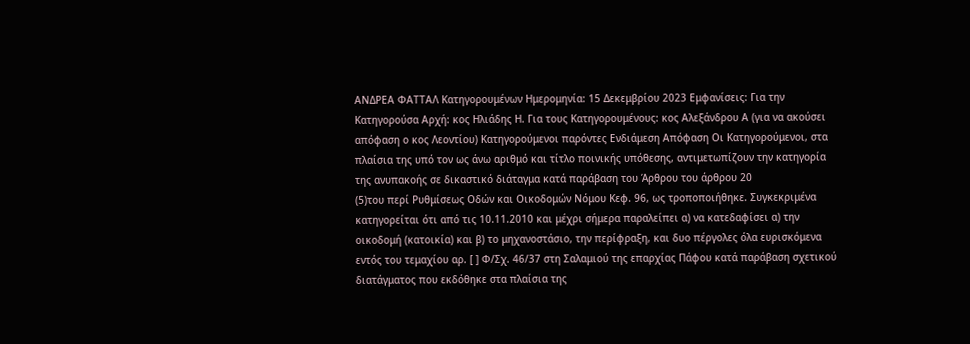ΑΝΔΡΕΑ ΦΑΤΤΑΛ Κατηγορουμένων Ημερομηνία: 15 Δεκεμβρίου 2023 Εμφανίσεις: Για την Κατηγορούσα Αρχή: κος Ηλιάδης Η. Για τους Κατηγορουμένους: κος Αλεξάνδρου Α (για να ακούσει απόφαση ο κος Λεοντίου) Κατηγορούμενοι παρόντες Ενδιάμεση Απόφαση Οι Κατηγορούμενοι, στα πλαίσια της υπό τον ως άνω αριθμό και τίτλο ποινικής υπόθεσης, αντιμετωπίζουν την κατηγορία της ανυπακοής σε δικαστικό διάταγμα κατά παράβαση του Άρθρου του άρθρου 20
(5)του περί Ρυθμίσεως Οδών και Οικοδομών Νόμου Κεφ. 96, ως τροποποιήθηκε. Συγκεκριμένα κατηγορείται ότι από τις 10.11.2010 και μέχρι σήμερα παραλείπει α) να κατεδαφίσει α) την οικοδομή (κατοικία) και β) το μηχανοστάσιο, την περίφραξη, και δυο πέργολες όλα ευρισκόμενα εντός του τεμαχίου αρ. [ ] Φ/Σχ. 46/37 στη Σαλαμιού της επαρχίας Πάφου κατά παράβαση σχετικού διατάγματος που εκδόθηκε στα πλαίσια της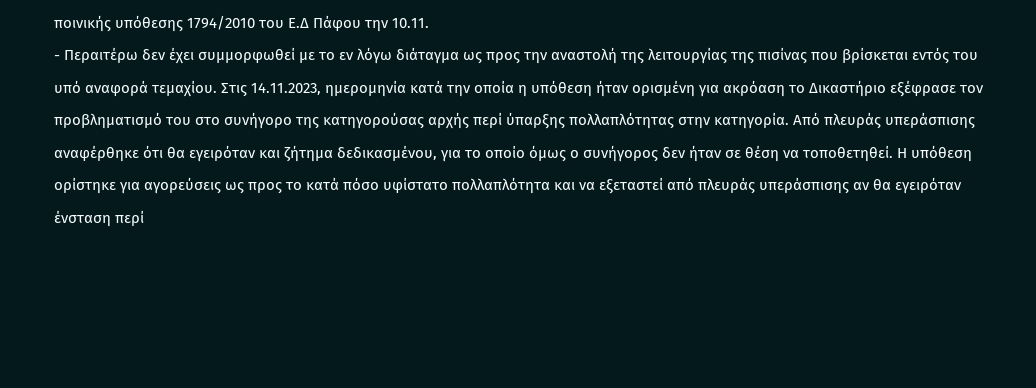ποινικής υπόθεσης 1794/2010 του Ε.Δ Πάφου την 10.11.
- Περαιτέρω δεν έχει συμμορφωθεί με το εν λόγω διάταγμα ως προς την αναστολή της λειτουργίας της πισίνας που βρίσκεται εντός του υπό αναφορά τεμαχίου. Στις 14.11.2023, ημερομηνία κατά την οποία η υπόθεση ήταν ορισμένη για ακρόαση το Δικαστήριο εξέφρασε τον προβληματισμό του στο συνήγορο της κατηγορούσας αρχής περί ύπαρξης πολλαπλότητας στην κατηγορία. Από πλευράς υπεράσπισης αναφέρθηκε ότι θα εγειρόταν και ζήτημα δεδικασμένου, για το οποίο όμως ο συνήγορος δεν ήταν σε θέση να τοποθετηθεί. Η υπόθεση ορίστηκε για αγορεύσεις ως προς το κατά πόσο υφίστατο πολλαπλότητα και να εξεταστεί από πλευράς υπεράσπισης αν θα εγειρόταν ένσταση περί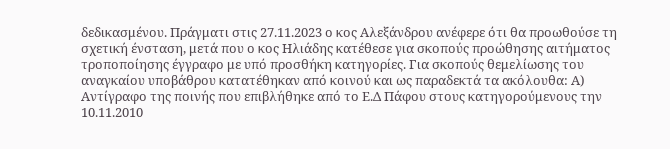δεδικασμένου. Πράγματι στις 27.11.2023 ο κος Αλεξάνδρου ανέφερε ότι θα προωθούσε τη σχετική ένσταση, μετά που ο κος Ηλιάδης κατέθεσε για σκοπούς προώθησης αιτήματος τροποποίησης έγγραφο με υπό προσθήκη κατηγορίες. Για σκοπούς θεμελίωσης του αναγκαίου υποβάθρου κατατέθηκαν από κοινού και ως παραδεκτά τα ακόλουθα: Α) Αντίγραφο της ποινής που επιβλήθηκε από το Ε.Δ Πάφου στους κατηγορούμενους την 10.11.2010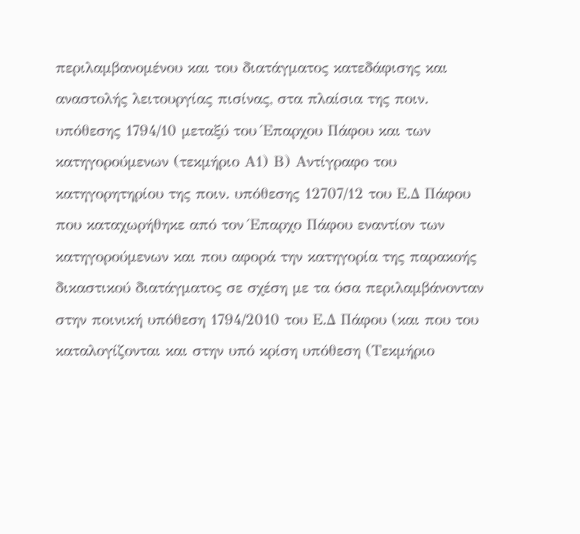περιλαμβανομένου και του διατάγματος κατεδάφισης και αναστολής λειτουργίας πισίνας, στα πλαίσια της ποιν. υπόθεσης 1794/10 μεταξύ του Έπαρχου Πάφου και των κατηγορούμενων (τεκμήριο Α1) Β) Αντίγραφο του κατηγορητηρίου της ποιν. υπόθεσης 12707/12 του Ε.Δ Πάφου που καταχωρήθηκε από τον Έπαρχο Πάφου εναντίον των κατηγορούμενων και που αφορά την κατηγορία της παρακοής δικαστικού διατάγματος σε σχέση με τα όσα περιλαμβάνονταν στην ποινική υπόθεση 1794/2010 του Ε.Δ Πάφου (και που του καταλογίζονται και στην υπό κρίση υπόθεση (Τεκμήριο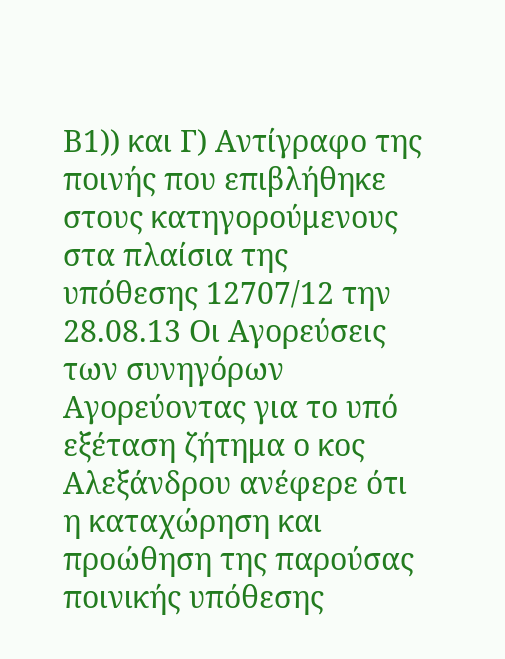Β1)) και Γ) Αντίγραφο της ποινής που επιβλήθηκε στους κατηγορούμενους στα πλαίσια της υπόθεσης 12707/12 την 28.08.13 Οι Αγορεύσεις των συνηγόρων Αγορεύοντας για το υπό εξέταση ζήτημα ο κος Αλεξάνδρου ανέφερε ότι η καταχώρηση και προώθηση της παρούσας ποινικής υπόθεσης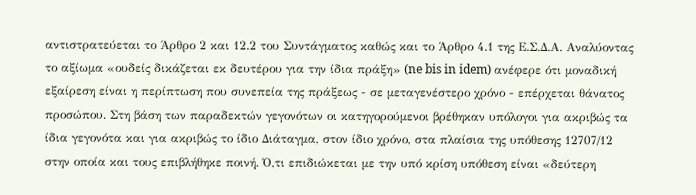αντιστρατεύεται το Άρθρο 2 και 12.2 του Συντάγματος καθώς και το Άρθρο 4.1 της Ε.Σ.Δ.Α. Αναλύοντας το αξίωμα «ουδείς δικάζεται εκ δευτέρου για την ίδια πράξη» (ne bis in idem) ανέφερε ότι μοναδική εξαίρεση είναι η περίπτωση που συνεπεία της πράξεως - σε μεταγενέστερο χρόνο - επέρχεται θάνατος προσώπου. Στη βάση των παραδεκτών γεγονότων οι κατηγορούμενοι βρέθηκαν υπόλογοι για ακριβώς τα ίδια γεγονότα και για ακριβώς το ίδιο Διάταγμα, στον ίδιο χρόνο, στα πλαίσια της υπόθεσης 12707/12 στην οποία και τους επιβλήθηκε ποινή. Ό,τι επιδιώκεται με την υπό κρίση υπόθεση είναι «δεύτερη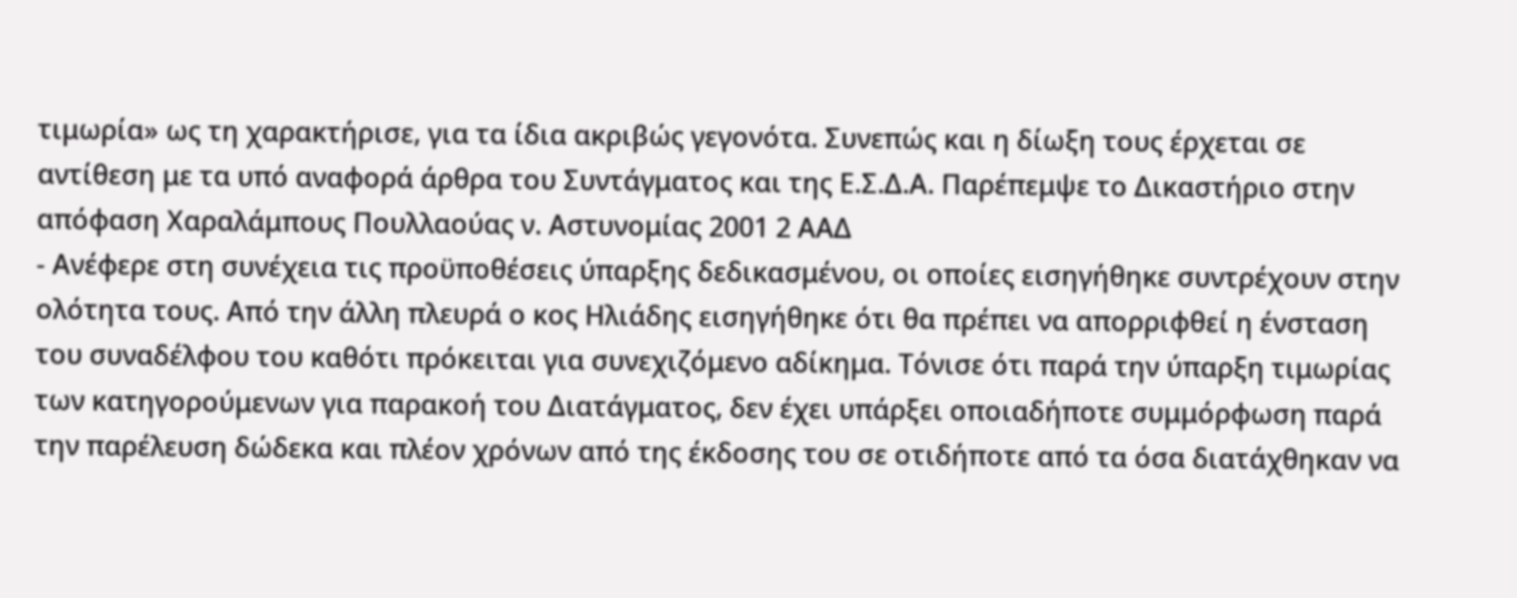τιμωρία» ως τη χαρακτήρισε, για τα ίδια ακριβώς γεγονότα. Συνεπώς και η δίωξη τους έρχεται σε αντίθεση με τα υπό αναφορά άρθρα του Συντάγματος και της Ε.Σ.Δ.Α. Παρέπεμψε το Δικαστήριο στην απόφαση Χαραλάμπους Πουλλαούας ν. Αστυνομίας 2001 2 ΑΑΔ
- Ανέφερε στη συνέχεια τις προϋποθέσεις ύπαρξης δεδικασμένου, οι οποίες εισηγήθηκε συντρέχουν στην ολότητα τους. Από την άλλη πλευρά ο κος Ηλιάδης εισηγήθηκε ότι θα πρέπει να απορριφθεί η ένσταση του συναδέλφου του καθότι πρόκειται για συνεχιζόμενο αδίκημα. Τόνισε ότι παρά την ύπαρξη τιμωρίας των κατηγορούμενων για παρακοή του Διατάγματος, δεν έχει υπάρξει οποιαδήποτε συμμόρφωση παρά την παρέλευση δώδεκα και πλέον χρόνων από της έκδοσης του σε οτιδήποτε από τα όσα διατάχθηκαν να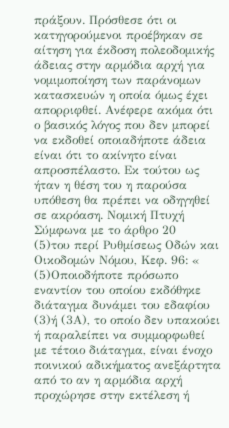πράξουν. Πρόσθεσε ότι οι κατηγορούμενοι προέβηκαν σε αίτηση για έκδοση πολεοδομικής άδειας στην αρμόδια αρχή για νομιμοποίηση των παράνομων κατασκευών η οποία όμως έχει απορριφθεί. Ανέφερε ακόμα ότι ο βασικός λόγος που δεν μπορεί να εκδοθεί οποιαδήποτε άδεια είναι ότι το ακίνητο είναι απροσπέλαστο. Εκ τούτου ως ήταν η θέση του η παρούσα υπόθεση θα πρέπει να οδηγηθεί σε ακρόαση. Νομική Πτυχή Σύμφωνα με το άρθρο 20
(5)του περί Ρυθμίσεως Οδών και Οικοδομών Νόμου, Κεφ. 96: «
(5)Οποιοδήποτε πρόσωπο εναντίον του οποίου εκδόθηκε διάταγμα δυνάμει του εδαφίου
(3)ή (3Α), το οποίο δεν υπακούει ή παραλείπει να συμμορφωθεί με τέτοιο διάταγμα, είναι ένοχο ποινικού αδικήματος ανεξάρτητα από το αν η αρμόδια αρχή προχώρησε στην εκτέλεση ή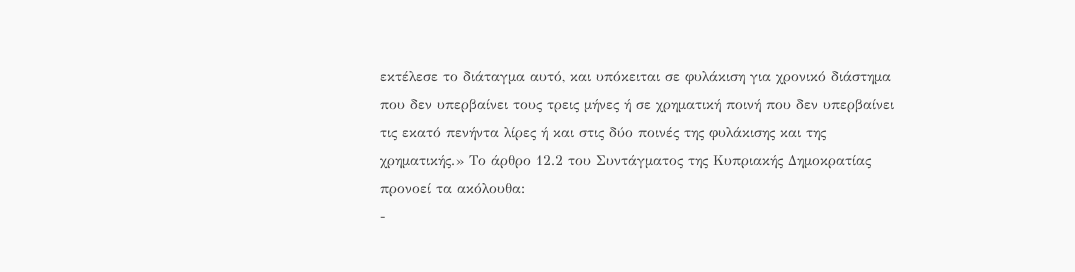εκτέλεσε το διάταγμα αυτό, και υπόκειται σε φυλάκιση για χρονικό διάστημα που δεν υπερβαίνει τους τρεις μήνες ή σε χρηματική ποινή που δεν υπερβαίνει τις εκατό πενήντα λίρες ή και στις δύο ποινές της φυλάκισης και της χρηματικής.» Το άρθρο 12.2 του Συντάγματος της Κυπριακής Δημοκρατίας προνοεί τα ακόλουθα:
-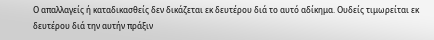Ο απαλλαγείς ή καταδικασθείς δεν δικάζεται εκ δευτέρου διά το αυτό αδίκημα. Ουδείς τιμωρείται εκ δευτέρου διά την αυτήν πράξιν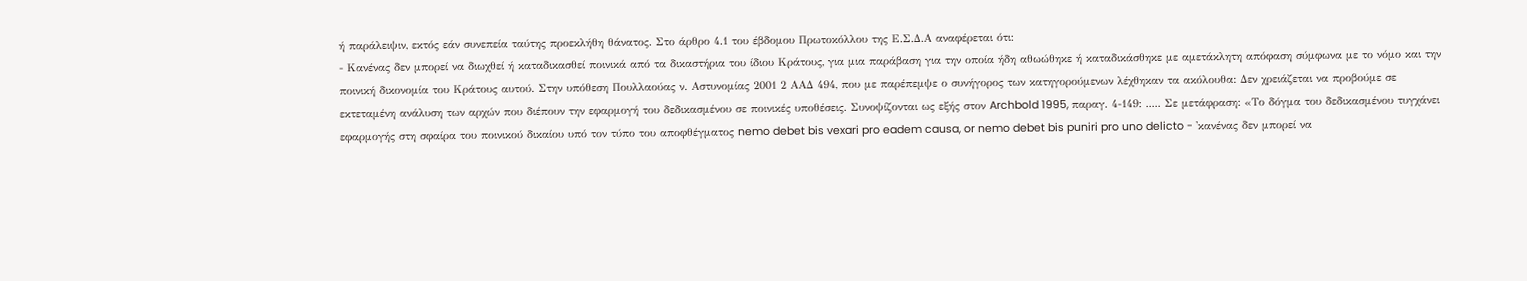ή παράλειψιν, εκτός εάν συνεπεία ταύτης προεκλήθη θάνατος. Στο άρθρο 4.1 του έβδομου Πρωτοκόλλου της Ε.Σ.Δ.Α αναφέρεται ότι:
- Κανένας δεν μπορεί να διωχθεί ή καταδικασθεί ποινικά από τα δικαστήρια του ίδιου Κράτους, για μια παράβαση για την οποία ήδη αθωώθηκε ή καταδικάσθηκε με αμετάκλητη απόφαση σύμφωνα με το νόμο και την ποινική δικονομία του Κράτους αυτού. Στην υπόθεση Πουλλαούας ν. Αστυνομίας 2001 2 ΑΑΔ 494, που με παρέπεμψε ο συνήγορος των κατηγορούμενων λέχθηκαν τα ακόλουθα: Δεν χρειάζεται να προβούμε σε εκτεταμένη ανάλυση των αρχών που διέπουν την εφαρμογή του δεδικασμένου σε ποινικές υποθέσεις. Συνοψίζονται ως εξής στον Archbold 1995, παραγ. 4-149: ..... Σε μετάφραση: «Το δόγμα του δεδικασμένου τυγχάνει εφαρμογής στη σφαίρα του ποινικού δικαίου υπό τον τύπο του αποφθέγματος nemo debet bis vexari pro eadem causa, or nemo debet bis puniri pro uno delicto - 'κανένας δεν μπορεί να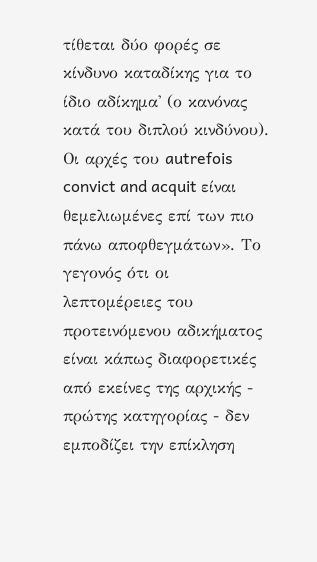τίθεται δύο φορές σε κίνδυνο καταδίκης για το ίδιο αδίκημα' (ο κανόνας κατά του διπλού κινδύνου). Οι αρχές του autrefois convict and acquit είναι θεμελιωμένες επί των πιο πάνω αποφθεγμάτων». Το γεγονός ότι οι λεπτομέρειες του προτεινόμενου αδικήματος είναι κάπως διαφορετικές από εκείνες της αρχικής - πρώτης κατηγορίας - δεν εμποδίζει την επίκληση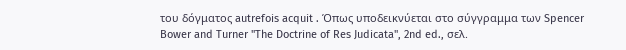του δόγματος autrefois acquit . Όπως υποδεικνύεται στο σύγγραμμα των Spencer Bower and Turner "The Doctrine of Res Judicata", 2nd ed., σελ.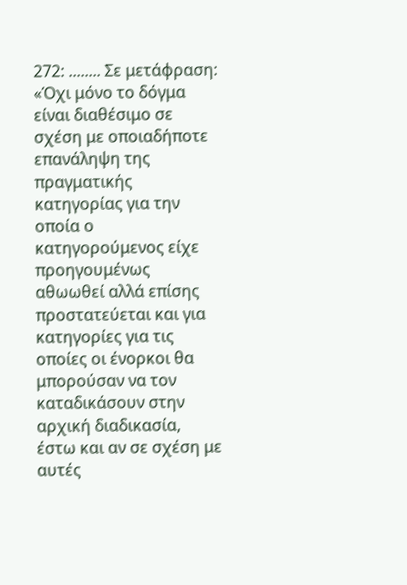272: ........ Σε μετάφραση: «Όχι μόνο το δόγμα είναι διαθέσιμο σε σχέση με οποιαδήποτε επανάληψη της πραγματικής κατηγορίας για την οποία ο κατηγορούμενος είχε προηγουμένως αθωωθεί αλλά επίσης προστατεύεται και για κατηγορίες για τις οποίες οι ένορκοι θα μπορούσαν να τον καταδικάσουν στην αρχική διαδικασία, έστω και αν σε σχέση με αυτές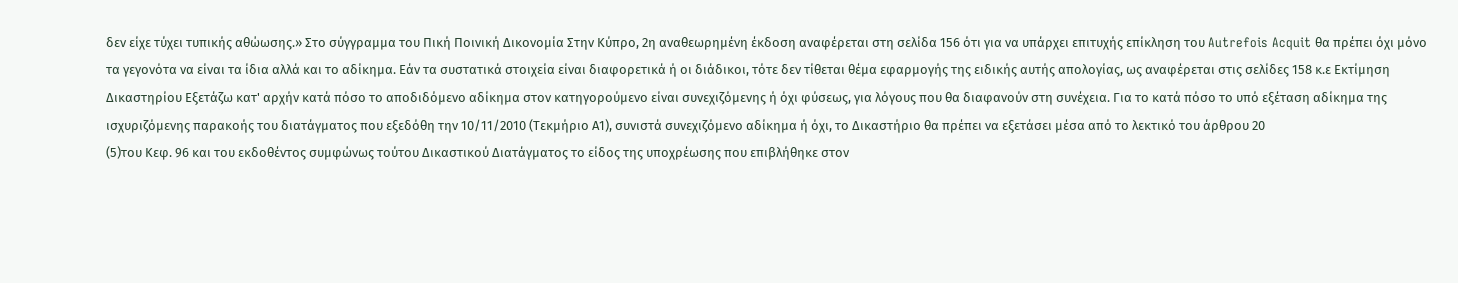δεν είχε τύχει τυπικής αθώωσης.» Στο σύγγραμμα του Πική Ποινική Δικονομία Στην Κύπρο, 2η αναθεωρημένη έκδοση αναφέρεται στη σελίδα 156 ότι για να υπάρχει επιτυχής επίκληση του Autrefois Acquit θα πρέπει όχι μόνο τα γεγονότα να είναι τα ίδια αλλά και το αδίκημα. Εάν τα συστατικά στοιχεία είναι διαφορετικά ή οι διάδικοι, τότε δεν τίθεται θέμα εφαρμογής της ειδικής αυτής απολογίας, ως αναφέρεται στις σελίδες 158 κ.ε Εκτίμηση Δικαστηρίου Εξετάζω κατ' αρχήν κατά πόσο το αποδιδόμενο αδίκημα στον κατηγορούμενο είναι συνεχιζόμενης ή όχι φύσεως, για λόγους που θα διαφανούν στη συνέχεια. Για το κατά πόσο το υπό εξέταση αδίκημα της ισχυριζόμενης παρακοής του διατάγματος που εξεδόθη την 10/11/2010 (Τεκμήριο Α1), συνιστά συνεχιζόμενο αδίκημα ή όχι, το Δικαστήριο θα πρέπει να εξετάσει μέσα από το λεκτικό του άρθρου 20
(5)του Κεφ. 96 και του εκδοθέντος συμφώνως τούτου Δικαστικού Διατάγματος το είδος της υποχρέωσης που επιβλήθηκε στον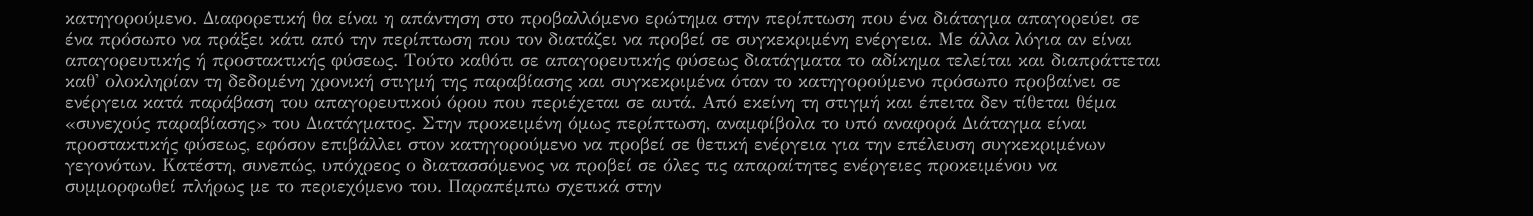κατηγορούμενο. Διαφορετική θα είναι η απάντηση στο προβαλλόμενο ερώτημα στην περίπτωση που ένα διάταγμα απαγορεύει σε ένα πρόσωπο να πράξει κάτι από την περίπτωση που τον διατάζει να προβεί σε συγκεκριμένη ενέργεια. Με άλλα λόγια αν είναι απαγορευτικής ή προστακτικής φύσεως. Τούτο καθότι σε απαγορευτικής φύσεως διατάγματα το αδίκημα τελείται και διαπράττεται καθ' ολοκληρίαν τη δεδομένη χρονική στιγμή της παραβίασης και συγκεκριμένα όταν το κατηγορούμενο πρόσωπο προβαίνει σε ενέργεια κατά παράβαση του απαγορευτικού όρου που περιέχεται σε αυτά. Από εκείνη τη στιγμή και έπειτα δεν τίθεται θέμα «συνεχούς παραβίασης» του Διατάγματος. Στην προκειμένη όμως περίπτωση, αναμφίβολα το υπό αναφορά Διάταγμα είναι προστακτικής φύσεως, εφόσον επιβάλλει στον κατηγορούμενο να προβεί σε θετική ενέργεια για την επέλευση συγκεκριμένων γεγονότων. Κατέστη, συνεπώς, υπόχρεος ο διατασσόμενος να προβεί σε όλες τις απαραίτητες ενέργειες προκειμένου να συμμορφωθεί πλήρως με το περιεχόμενο του. Παραπέμπω σχετικά στην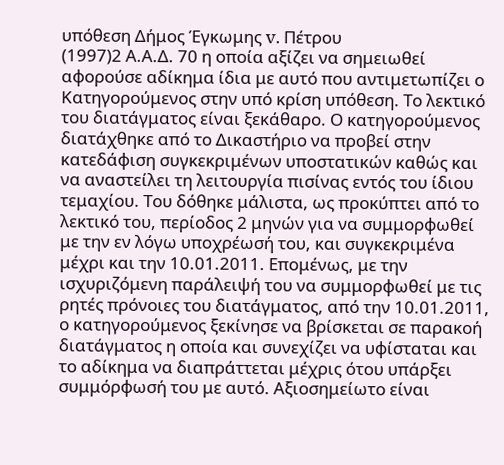υπόθεση Δήμος Έγκωμης v. Πέτρου
(1997)2 Α.Α.Δ. 70 η οποία αξίζει να σημειωθεί αφορούσε αδίκημα ίδια με αυτό που αντιμετωπίζει ο Κατηγορούμενος στην υπό κρίση υπόθεση. Το λεκτικό του διατάγματος είναι ξεκάθαρο. Ο κατηγορούμενος διατάχθηκε από το Δικαστήριο να προβεί στην κατεδάφιση συγκεκριμένων υποστατικών καθώς και να αναστείλει τη λειτουργία πισίνας εντός του ίδιου τεμαχίου. Του δόθηκε μάλιστα, ως προκύπτει από το λεκτικό του, περίοδος 2 μηνών για να συμμορφωθεί με την εν λόγω υποχρέωσή του, και συγκεκριμένα μέχρι και την 10.01.2011. Επομένως, με την ισχυριζόμενη παράλειψή του να συμμορφωθεί με τις ρητές πρόνοιες του διατάγματος, από την 10.01.2011, ο κατηγορούμενος ξεκίνησε να βρίσκεται σε παρακοή διατάγματος η οποία και συνεχίζει να υφίσταται και το αδίκημα να διαπράττεται μέχρις ότου υπάρξει συμμόρφωσή του με αυτό. Αξιοσημείωτο είναι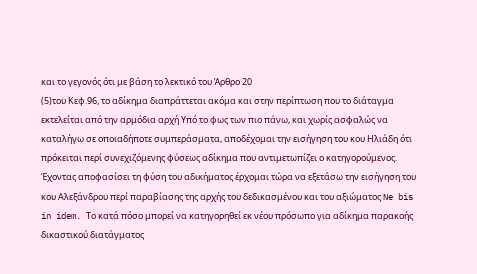και το γεγονός ότι με βάση το λεκτικό του Άρθρο 20
(5)του Κεφ.96, το αδίκημα διαπράττεται ακόμα και στην περίπτωση που το διάταγμα εκτελείται από την αρμόδια αρχή Υπό το φως των πιο πάνω, και χωρίς ασφαλώς να καταλήγω σε οποιαδήποτε συμπεράσματα, αποδέχομαι την εισήγηση του κου Ηλιάδη ότι πρόκειται περί συνεχιζόμενης φύσεως αδίκημα που αντιμετωπίζει ο κατηγορούμενος. Έχοντας αποφασίσει τη φύση του αδικήματος έρχομαι τώρα να εξετάσω την εισήγηση του κου Αλεξάνδρου περί παραβίασης της αρχής του δεδικασμένου και του αξιώματος Ne bis in idem. Το κατά πόσο μπορεί να κατηγορηθεί εκ νέου πρόσωπο για αδίκημα παρακοής δικαστικού διατάγματος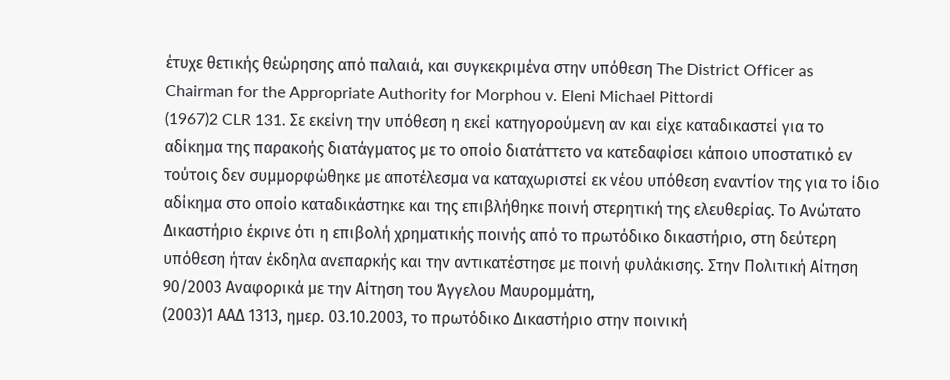έτυχε θετικής θεώρησης από παλαιά, και συγκεκριμένα στην υπόθεση The District Officer as Chairman for the Appropriate Authority for Morphou v. Eleni Michael Pittordi
(1967)2 CLR 131. Σε εκείνη την υπόθεση η εκεί κατηγορούμενη αν και είχε καταδικαστεί για το αδίκημα της παρακοής διατάγματος με το οποίο διατάττετο να κατεδαφίσει κάποιο υποστατικό εν τούτοις δεν συμμορφώθηκε με αποτέλεσμα να καταχωριστεί εκ νέου υπόθεση εναντίον της για το ίδιο αδίκημα στο οποίο καταδικάστηκε και της επιβλήθηκε ποινή στερητική της ελευθερίας. Το Ανώτατο Δικαστήριο έκρινε ότι η επιβολή χρηματικής ποινής από το πρωτόδικο δικαστήριο, στη δεύτερη υπόθεση ήταν έκδηλα ανεπαρκής και την αντικατέστησε με ποινή φυλάκισης. Στην Πολιτική Αίτηση 90/2003 Αναφορικά με την Αίτηση του Άγγελου Μαυρομμάτη,
(2003)1 ΑΑΔ 1313, ημερ. 03.10.2003, το πρωτόδικο Δικαστήριο στην ποινική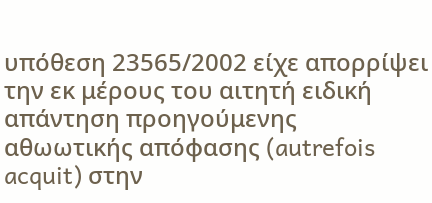υπόθεση 23565/2002 είχε απορρίψει την εκ μέρους του αιτητή ειδική απάντηση προηγούμενης αθωωτικής απόφασης (autrefois acquit) στην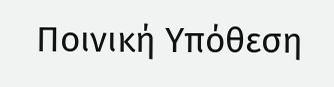Ποινική Υπόθεση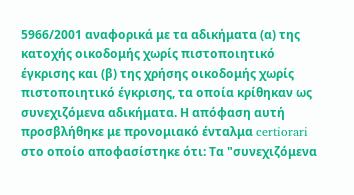5966/2001 αναφορικά με τα αδικήματα (α) της κατοχής οικοδομής χωρίς πιστοποιητικό έγκρισης και (β) της χρήσης οικοδομής χωρίς πιστοποιητικό έγκρισης, τα οποία κρίθηκαν ως συνεχιζόμενα αδικήματα. Η απόφαση αυτή προσβλήθηκε με προνομιακό ένταλμα certiorari στο οποίο αποφασίστηκε ότι: Τα "συνεχιζόμενα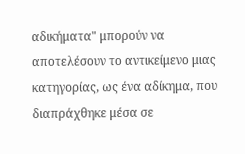αδικήματα" μπορούν να αποτελέσουν το αντικείμενο μιας κατηγορίας, ως ένα αδίκημα, που διαπράχθηκε μέσα σε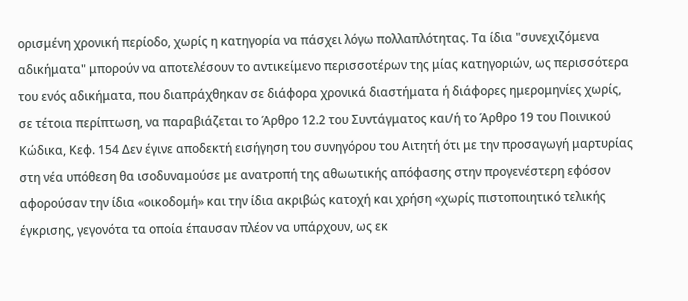ορισμένη χρονική περίοδο, χωρίς η κατηγορία να πάσχει λόγω πολλαπλότητας. Τα ίδια "συνεχιζόμενα αδικήματα" μπορούν να αποτελέσουν το αντικείμενο περισσοτέρων της μίας κατηγοριών, ως περισσότερα του ενός αδικήματα, που διαπράχθηκαν σε διάφορα χρονικά διαστήματα ή διάφορες ημερομηνίες χωρίς, σε τέτοια περίπτωση, να παραβιάζεται το Άρθρο 12.2 του Συντάγματος και/ή το Άρθρο 19 του Ποινικού Κώδικα, Κεφ. 154 Δεν έγινε αποδεκτή εισήγηση του συνηγόρου του Αιτητή ότι με την προσαγωγή μαρτυρίας στη νέα υπόθεση θα ισοδυναμούσε με ανατροπή της αθωωτικής απόφασης στην προγενέστερη εφόσον αφορούσαν την ίδια «οικοδομή» και την ίδια ακριβώς κατοχή και χρήση «χωρίς πιστοποιητικό τελικής έγκρισης, γεγονότα τα οποία έπαυσαν πλέον να υπάρχουν, ως εκ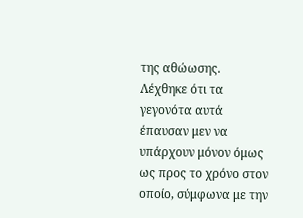της αθώωσης. Λέχθηκε ότι τα γεγονότα αυτά έπαυσαν μεν να υπάρχουν μόνον όμως ως προς το χρόνο στον οποίο, σύμφωνα με την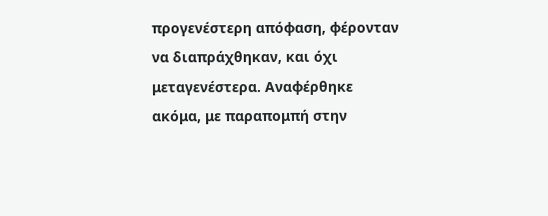προγενέστερη απόφαση, φέρονταν να διαπράχθηκαν, και όχι μεταγενέστερα. Αναφέρθηκε ακόμα, με παραπομπή στην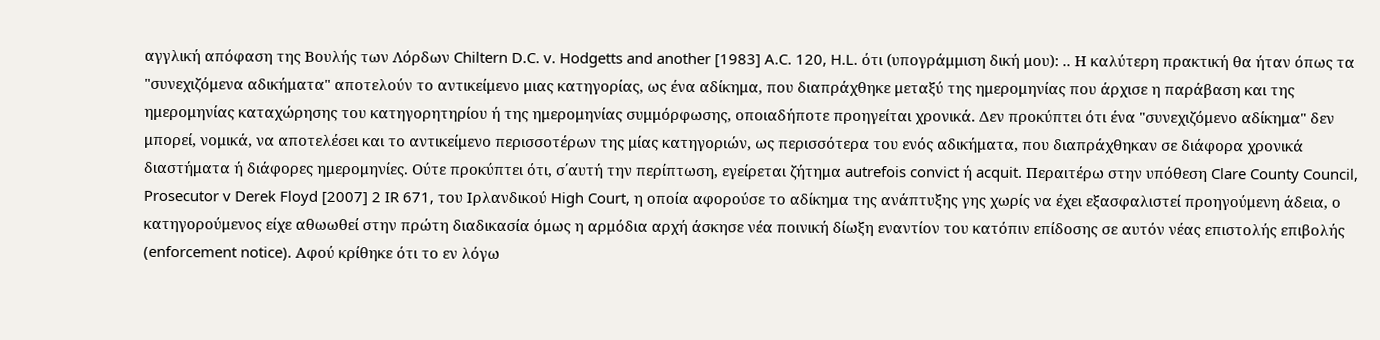αγγλική απόφαση της Βουλής των Λόρδων Chiltern D.C. v. Hodgetts and another [1983] A.C. 120, H.L. ότι (υπογράμμιση δική μου): .. Η καλύτερη πρακτική θα ήταν όπως τα "συνεχιζόμενα αδικήματα" αποτελούν το αντικείμενο μιας κατηγορίας, ως ένα αδίκημα, που διαπράχθηκε μεταξύ της ημερομηνίας που άρχισε η παράβαση και της ημερομηνίας καταχώρησης του κατηγορητηρίου ή της ημερομηνίας συμμόρφωσης, οποιαδήποτε προηγείται χρονικά. Δεν προκύπτει ότι ένα "συνεχιζόμενο αδίκημα" δεν μπορεί, νομικά, να αποτελέσει και το αντικείμενο περισσοτέρων της μίας κατηγοριών, ως περισσότερα του ενός αδικήματα, που διαπράχθηκαν σε διάφορα χρονικά διαστήματα ή διάφορες ημερομηνίες. Ούτε προκύπτει ότι, σ΄αυτή την περίπτωση, εγείρεται ζήτημα autrefois convict ή acquit. Περαιτέρω στην υπόθεση Clare County Council, Prosecutor v Derek Floyd [2007] 2 IR 671, του Ιρλανδικού High Court, η οποία αφορούσε το αδίκημα της ανάπτυξης γης χωρίς να έχει εξασφαλιστεί προηγούμενη άδεια, ο κατηγορούμενος είχε αθωωθεί στην πρώτη διαδικασία όμως η αρμόδια αρχή άσκησε νέα ποινική δίωξη εναντίον του κατόπιν επίδοσης σε αυτόν νέας επιστολής επιβολής (enforcement notice). Αφού κρίθηκε ότι το εν λόγω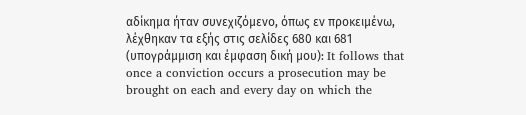αδίκημα ήταν συνεχιζόμενο, όπως εν προκειμένω, λέχθηκαν τα εξής στις σελίδες 680 και 681 (υπογράμμιση και έμφαση δική μου): It follows that once a conviction occurs a prosecution may be brought on each and every day on which the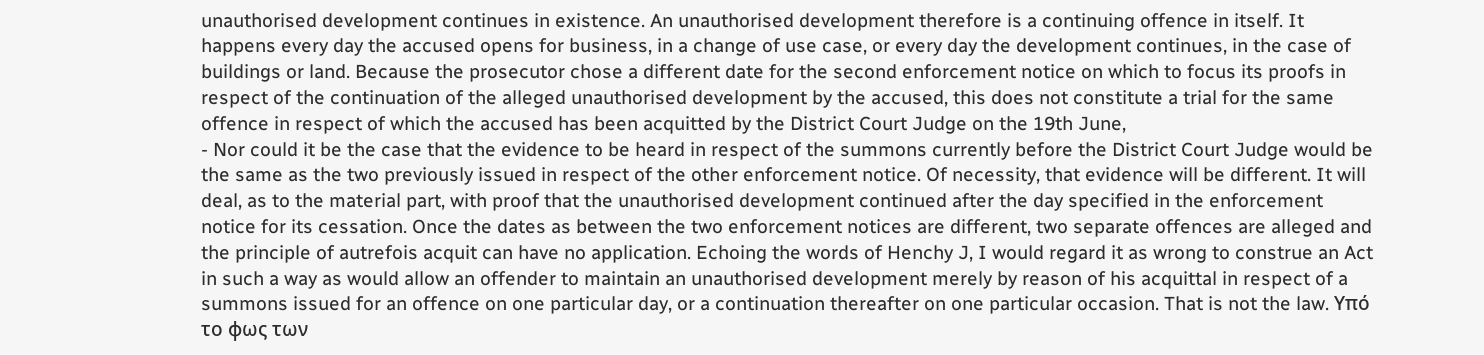unauthorised development continues in existence. An unauthorised development therefore is a continuing offence in itself. It happens every day the accused opens for business, in a change of use case, or every day the development continues, in the case of buildings or land. Because the prosecutor chose a different date for the second enforcement notice on which to focus its proofs in respect of the continuation of the alleged unauthorised development by the accused, this does not constitute a trial for the same offence in respect of which the accused has been acquitted by the District Court Judge on the 19th June,
- Nor could it be the case that the evidence to be heard in respect of the summons currently before the District Court Judge would be the same as the two previously issued in respect of the other enforcement notice. Of necessity, that evidence will be different. It will deal, as to the material part, with proof that the unauthorised development continued after the day specified in the enforcement notice for its cessation. Once the dates as between the two enforcement notices are different, two separate offences are alleged and the principle of autrefois acquit can have no application. Echoing the words of Henchy J, I would regard it as wrong to construe an Act in such a way as would allow an offender to maintain an unauthorised development merely by reason of his acquittal in respect of a summons issued for an offence on one particular day, or a continuation thereafter on one particular occasion. That is not the law. Υπό το φως των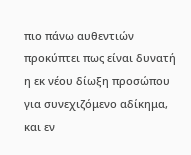πιο πάνω αυθεντιών προκύπτει πως είναι δυνατή η εκ νέου δίωξη προσώπου για συνεχιζόμενο αδίκημα, και εν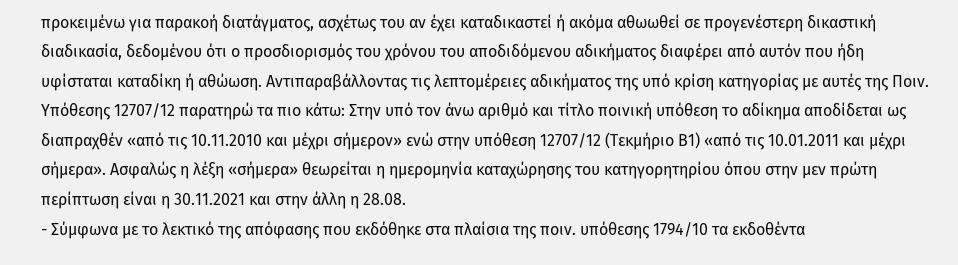προκειμένω για παρακοή διατάγματος, ασχέτως του αν έχει καταδικαστεί ή ακόμα αθωωθεί σε προγενέστερη δικαστική διαδικασία, δεδομένου ότι ο προσδιορισμός του χρόνου του αποδιδόμενου αδικήματος διαφέρει από αυτόν που ήδη υφίσταται καταδίκη ή αθώωση. Αντιπαραβάλλοντας τις λεπτομέρειες αδικήματος της υπό κρίση κατηγορίας με αυτές της Ποιν. Υπόθεσης 12707/12 παρατηρώ τα πιο κάτω: Στην υπό τον άνω αριθμό και τίτλο ποινική υπόθεση το αδίκημα αποδίδεται ως διαπραχθέν «από τις 10.11.2010 και μέχρι σήμερον» ενώ στην υπόθεση 12707/12 (Τεκμήριο Β1) «από τις 10.01.2011 και μέχρι σήμερα». Ασφαλώς η λέξη «σήμερα» θεωρείται η ημερομηνία καταχώρησης του κατηγορητηρίου όπου στην μεν πρώτη περίπτωση είναι η 30.11.2021 και στην άλλη η 28.08.
- Σύμφωνα με το λεκτικό της απόφασης που εκδόθηκε στα πλαίσια της ποιν. υπόθεσης 1794/10 τα εκδοθέντα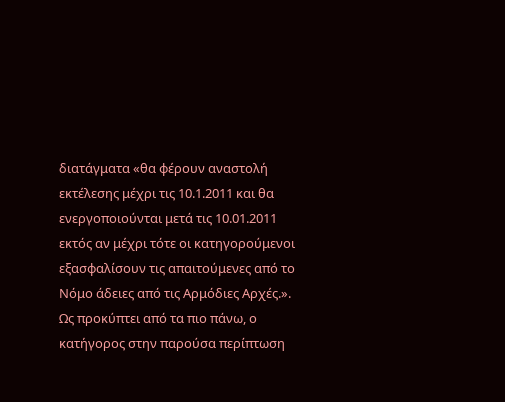διατάγματα «θα φέρουν αναστολή εκτέλεσης μέχρι τις 10.1.2011 και θα ενεργοποιούνται μετά τις 10.01.2011 εκτός αν μέχρι τότε οι κατηγορούμενοι εξασφαλίσουν τις απαιτούμενες από το Νόμο άδειες από τις Αρμόδιες Αρχές.». Ως προκύπτει από τα πιο πάνω, ο κατήγορος στην παρούσα περίπτωση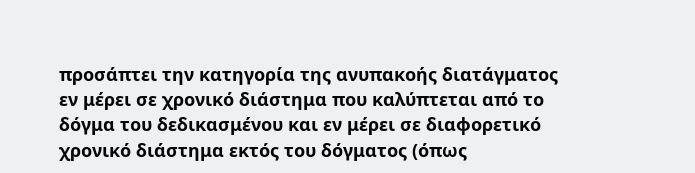προσάπτει την κατηγορία της ανυπακοής διατάγματος εν μέρει σε χρονικό διάστημα που καλύπτεται από το δόγμα του δεδικασμένου και εν μέρει σε διαφορετικό χρονικό διάστημα εκτός του δόγματος (όπως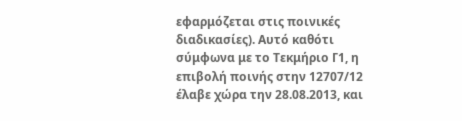εφαρμόζεται στις ποινικές διαδικασίες). Αυτό καθότι σύμφωνα με το Τεκμήριο Γ1, η επιβολή ποινής στην 12707/12 έλαβε χώρα την 28.08.2013, και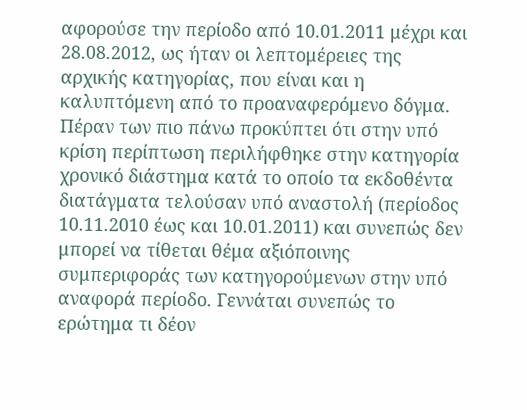αφορούσε την περίοδο από 10.01.2011 μέχρι και 28.08.2012, ως ήταν οι λεπτομέρειες της αρχικής κατηγορίας, που είναι και η καλυπτόμενη από το προαναφερόμενο δόγμα. Πέραν των πιο πάνω προκύπτει ότι στην υπό κρίση περίπτωση περιλήφθηκε στην κατηγορία χρονικό διάστημα κατά το οποίο τα εκδοθέντα διατάγματα τελούσαν υπό αναστολή (περίοδος 10.11.2010 έως και 10.01.2011) και συνεπώς δεν μπορεί να τίθεται θέμα αξιόποινης συμπεριφοράς των κατηγορούμενων στην υπό αναφορά περίοδο. Γεννάται συνεπώς το ερώτημα τι δέον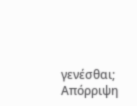γενέσθαι; Απόρριψη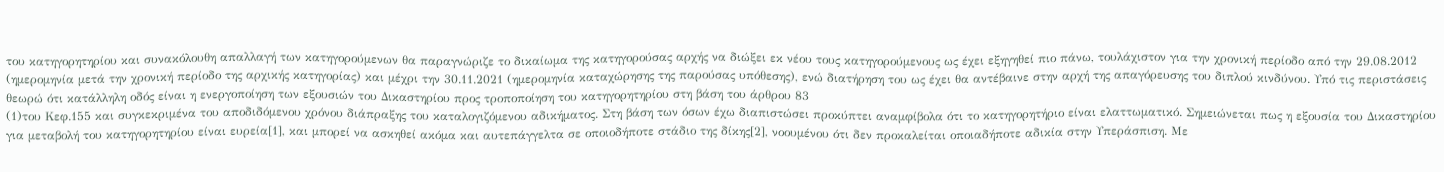του κατηγορητηρίου και συνακόλουθη απαλλαγή των κατηγορούμενων θα παραγνώριζε το δικαίωμα της κατηγορούσας αρχής να διώξει εκ νέου τους κατηγορούμενους ως έχει εξηγηθεί πιο πάνω, τουλάχιστον για την χρονική περίοδο από την 29.08.2012 (ημερομηνία μετά την χρονική περίοδο της αρχικής κατηγορίας) και μέχρι την 30.11.2021 (ημερομηνία καταχώρησης της παρούσας υπόθεσης), ενώ διατήρηση του ως έχει θα αντέβαινε στην αρχή της απαγόρευσης του διπλού κινδύνου. Υπό τις περιστάσεις θεωρώ ότι κατάλληλη οδός είναι η ενεργοποίηση των εξουσιών του Δικαστηρίου προς τροποποίηση του κατηγορητηρίου στη βάση του άρθρου 83
(1)του Κεφ.155 και συγκεκριμένα του αποδιδόμενου χρόνου διάπραξης του καταλογιζόμενου αδικήματος. Στη βάση των όσων έχω διαπιστώσει προκύπτει αναμφίβολα ότι το κατηγορητήριο είναι ελαττωματικό. Σημειώνεται πως η εξουσία του Δικαστηρίου για μεταβολή του κατηγορητηρίου είναι ευρεία[1], και μπορεί να ασκηθεί ακόμα και αυτεπάγγελτα σε οποιοδήποτε στάδιο της δίκης[2], νοουμένου ότι δεν προκαλείται οποιαδήποτε αδικία στην Υπεράσπιση. Με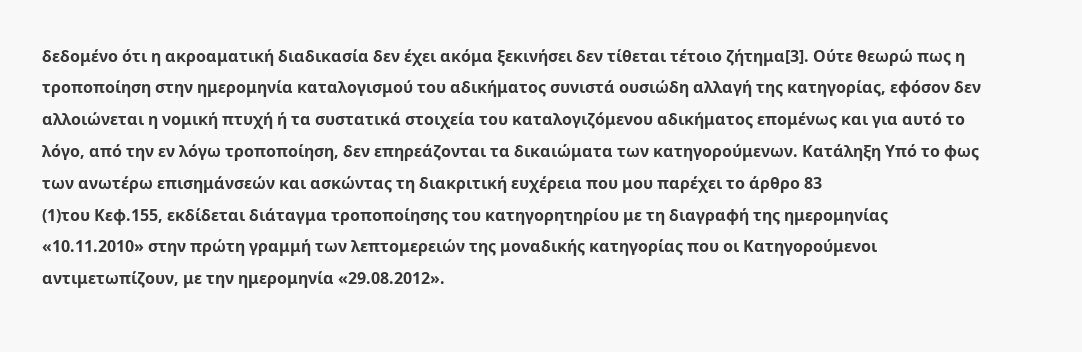δεδομένο ότι η ακροαματική διαδικασία δεν έχει ακόμα ξεκινήσει δεν τίθεται τέτοιο ζήτημα[3]. Ούτε θεωρώ πως η τροποποίηση στην ημερομηνία καταλογισμού του αδικήματος συνιστά ουσιώδη αλλαγή της κατηγορίας, εφόσον δεν αλλοιώνεται η νομική πτυχή ή τα συστατικά στοιχεία του καταλογιζόμενου αδικήματος επομένως και για αυτό το λόγο, από την εν λόγω τροποποίηση, δεν επηρεάζονται τα δικαιώματα των κατηγορούμενων. Κατάληξη Υπό το φως των ανωτέρω επισημάνσεών και ασκώντας τη διακριτική ευχέρεια που μου παρέχει το άρθρο 83
(1)του Κεφ.155, εκδίδεται διάταγμα τροποποίησης του κατηγορητηρίου με τη διαγραφή της ημερομηνίας «10.11.2010» στην πρώτη γραμμή των λεπτομερειών της μοναδικής κατηγορίας που οι Κατηγορούμενοι αντιμετωπίζουν, με την ημερομηνία «29.08.2012».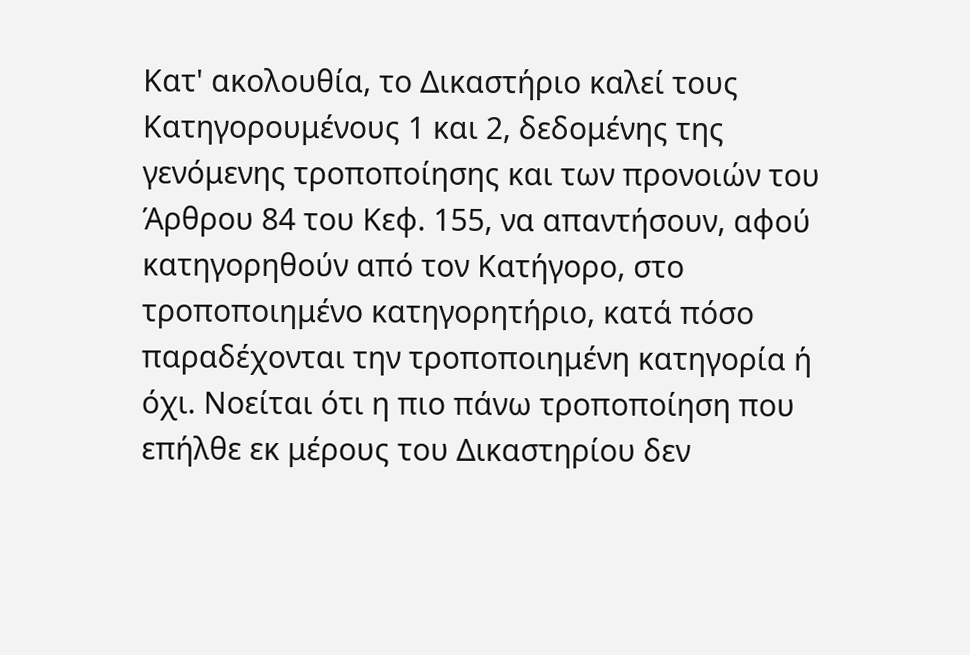Κατ' ακολουθία, το Δικαστήριο καλεί τους Κατηγορουμένους 1 και 2, δεδομένης της γενόμενης τροποποίησης και των προνοιών του Άρθρου 84 του Κεφ. 155, να απαντήσουν, αφού κατηγορηθούν από τον Κατήγορο, στο τροποποιημένο κατηγορητήριο, κατά πόσο παραδέχονται την τροποποιημένη κατηγορία ή όχι. Νοείται ότι η πιο πάνω τροποποίηση που επήλθε εκ μέρους του Δικαστηρίου δεν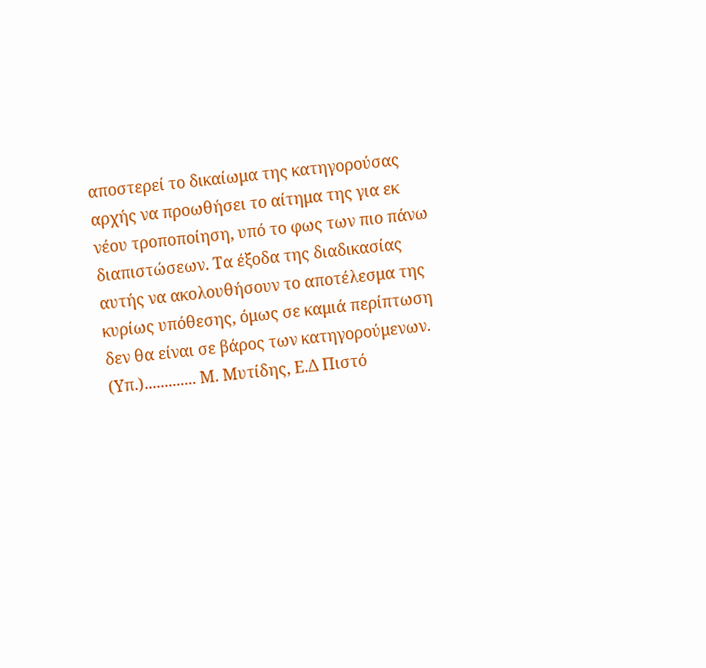αποστερεί το δικαίωμα της κατηγορούσας αρχής να προωθήσει το αίτημα της για εκ νέου τροποποίηση, υπό το φως των πιο πάνω διαπιστώσεων. Τα έξοδα της διαδικασίας αυτής να ακολουθήσουν το αποτέλεσμα της κυρίως υπόθεσης, όμως σε καμιά περίπτωση δεν θα είναι σε βάρος των κατηγορούμενων. (Υπ.)............. Μ. Μυτίδης, Ε.Δ Πιστό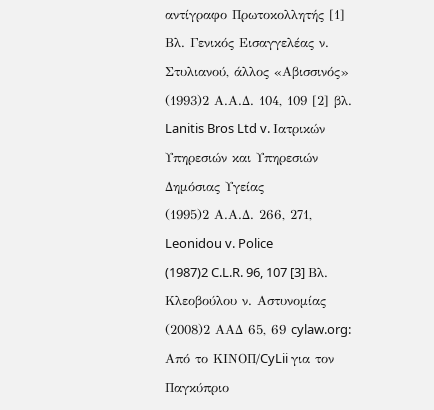αντίγραφο Πρωτοκολλητής [1] Βλ. Γενικός Εισαγγελέας ν. Στυλιανού, άλλος «Αβισσινός»
(1993)2 Α.Α.Δ. 104, 109 [2] βλ. Lanitis Bros Ltd v. Ιατρικών Υπηρεσιών και Υπηρεσιών Δημόσιας Υγείας
(1995)2 Α.Α.Δ. 266, 271, Leonidou v. Police
(1987)2 C.L.R. 96, 107 [3] Βλ. Κλεοβούλου ν. Αστυνομίας
(2008)2 ΑΑΔ 65, 69 cylaw.org: Από το ΚΙΝOΠ/CyLii για τον Παγκύπριο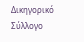Δικηγορικό Σύλλογο